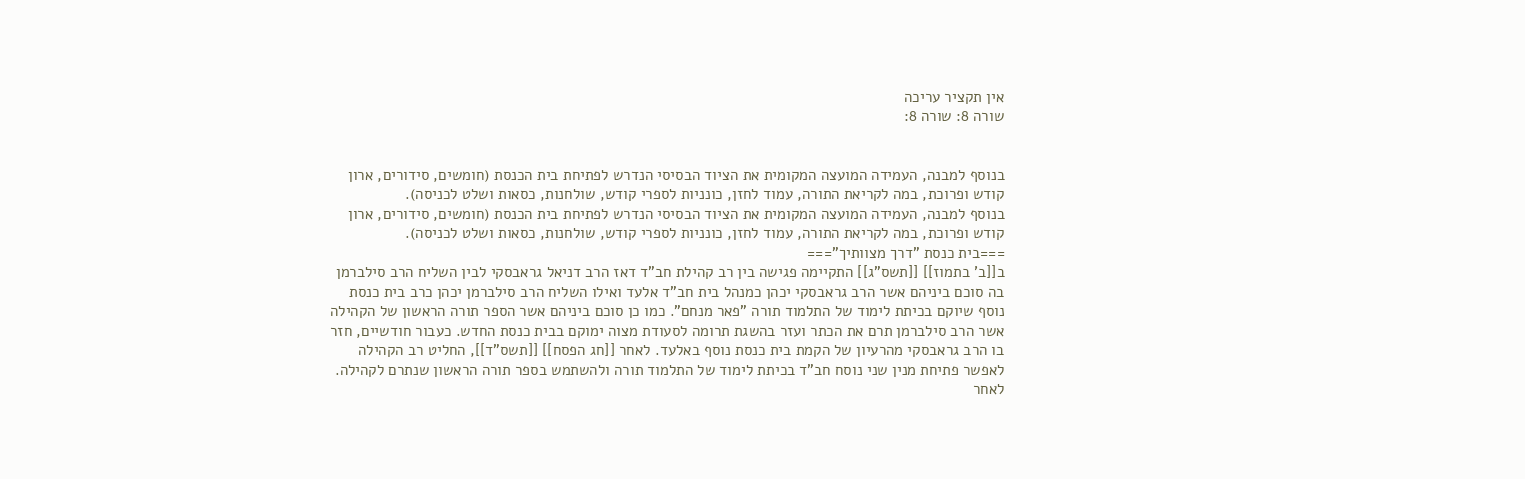אין תקציר עריכה
שורה 8: שורה 8:


בנוסף למבנה, העמידה המועצה המקומית את הציוד הבסיסי הנדרש לפתיחת בית הכנסת (חומשים, סידורים, ארון קודש ופרוכת, במה לקריאת התורה, עמוד לחזן, כונניות לספרי קודש, שולחנות, כסאות ושלט לכניסה).
בנוסף למבנה, העמידה המועצה המקומית את הציוד הבסיסי הנדרש לפתיחת בית הכנסת (חומשים, סידורים, ארון קודש ופרוכת, במה לקריאת התורה, עמוד לחזן, כונניות לספרי קודש, שולחנות, כסאות ושלט לכניסה).
===בית כנסת "דרך מצוותיך"===
ב[[ב' בתמוז]] [[תשס"ג]] התקיימה פגישה בין רב קהילת חב"ד דאז הרב דניאל גראבסקי לבין השליח הרב סילברמן בה סוכם ביניהם אשר הרב גראבסקי יכהן כמנהל בית חב"ד אלעד ואילו השליח הרב סילברמן יכהן כרב בית כנסת נוסף שיוקם בכיתת לימוד של התלמוד תורה "פאר מנחם". כמו כן סוכם ביניהם אשר הספר תורה הראשון של הקהילה אשר הרב סילברמן תרם את הכתר ועזר בהשגת תרומה לסעודת מצוה ימוקם בבית כנסת החדש. כעבור חודשיים, חזר בו הרב גראבסקי מהרעיון של הקמת בית כנסת נוסף באלעד. לאחר [[חג הפסח]] [[תשס"ד]], החליט רב הקהילה לאפשר פתיחת מנין שני נוסח חב"ד בכיתת לימוד של התלמוד תורה ולהשתמש בספר תורה הראשון שנתרם לקהילה. לאחר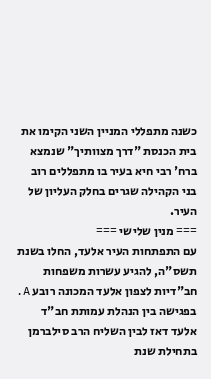כשנה מתפללי המניין השני הקימו את בית הכנסת "דרך מצוותיך" שנמצא ברח' רבי חיא בעיר בו מתפללים רוב בני הקהילה שגרים בחלק העליון של העיר.
=== מנין שלישי ===
עם התפתחות העיר אלעד, החלו בשנת תשס"ה, להגיע עשרות משפחות חב"דיות לצפון אלעד המכונה רובע A. בפגישה בין הנהלת עמותת חב"ד אלעד דאז לבין השליח הרב סילברמן בתחילת שנת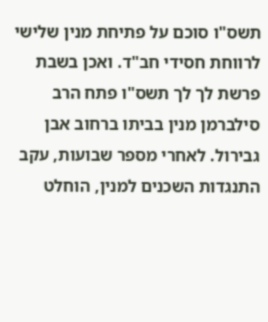תשס"ו סוכם על פתיחת מנין שלישי לרווחת חסידי חב"ד. ואכן בשבת פרשת לך לך תשס"ו פתח הרב סילברמן מנין בביתו ברחוב אבן גבירול. לאחרי מספר שבועות, עקב התנגדות השכנים למנין, הוחלט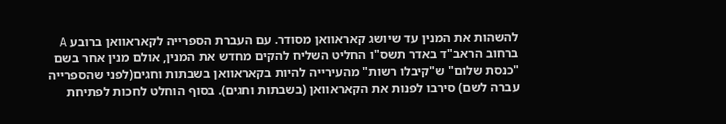להשהות את המנין עד שיושג קאראוואן מסודר. עם העברת הספרייה לקאראוואן ברובע A ברחוב הראב"ד באדר תשס"ו החליט השליח להקים מחדש את המנין, אולם מנין אחר בשם "כנסת שלום" ש"קיבלו רשות" מהעירייה להיות בקאראוואן בשבתות וחגים(לפני שהספרייה עברה לשם) סירבו לפנות את הקאראוואן (בשבתות וחגים). בסוף הוחלט לחכות לפתיחת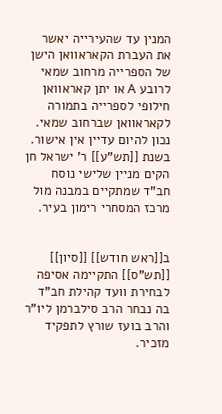המנין עד שהעירייה יאשר את העברת הקאראוואן הישן של הספרייה מרחוב שמאי לרובע A או יתן קאראוואן חילופי לספרייה בתמורה לקאראוואן שברחוב שמאי. נכון להיום עדיין אין אישור.
בשנת [[תש"ע]] ר' ישראל חן הקים מניין שלישי נוסח חב"ד שמתקיים במבנה מול מרכז המסחרי רימון בעיר.


ב[[ראש חודש]] [[סיון]] [[תש"ס]] התקיימה אסיפה לבחירת וועד קהילת חב"ד בה נבחר הרב סילברמן ליו"ר והרב בועז שורץ לתפקיד מזכיר.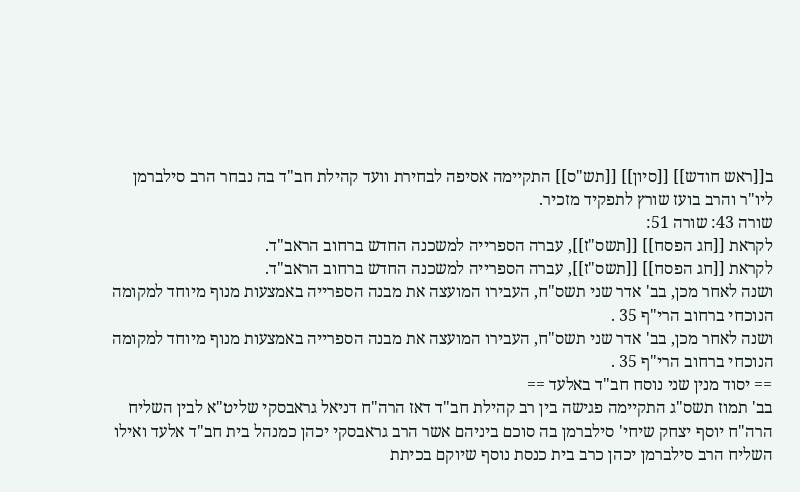ב[[ראש חודש]] [[סיון]] [[תש"ס]] התקיימה אסיפה לבחירת וועד קהילת חב"ד בה נבחר הרב סילברמן ליו"ר והרב בועז שורץ לתפקיד מזכיר.
שורה 43: שורה 51:
לקראת [[חג הפסח]] [[תשס"ז]], עברה הספרייה למשכנה החדש ברחוב הראב"ד.
לקראת [[חג הפסח]] [[תשס"ז]], עברה הספרייה למשכנה החדש ברחוב הראב"ד.
ושנה לאחר מכן, בב' אדר שני תשס"ח, העבירו המועצה את מבנה הספרייה באמצעות מנוף מיוחד למקומה הנוכחי ברחוב הרי"ף 35 .
ושנה לאחר מכן, בב' אדר שני תשס"ח, העבירו המועצה את מבנה הספרייה באמצעות מנוף מיוחד למקומה הנוכחי ברחוב הרי"ף 35 .
== יסוד מנין שני נוסח חב"ד באלעד ==
בב' תמוז תשס"ג התקיימה פגישה בין רב קהילת חב"ד דאז הרה"ח דניאל גראבסקי שליט"א לבין השליח הרה"ח יוסף יצחק שיחי' סילברמן בה סוכם ביניהם אשר הרב גראבסקי יכהן כמנהל בית חב"ד אלעד ואילו השליח הרב סילברמן יכהן כרב בית כנסת נוסף שיוקם בכיתת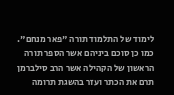לימוד של התלמוד תורה "פאר מנחם". כמו כן סוכם ביניהם אשר הספר תורה הראשון של הקהילה אשר הרב סילברמן תרם את הכתר ועזר בהשגת תרומה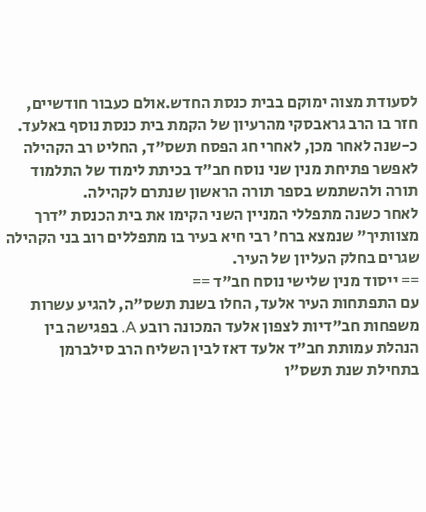לסעודת מצוה ימוקם בבית כנסת החדש.אולם כעבור חודשיים, חזר בו הרב גראבסקי מהרעיון של הקמת בית כנסת נוסף באלעד. כ-שנה לאחר מכן, לאחרי חג הפסח תשס"ד, החליט רב הקהילה לאפשר פתיחת מנין שני נוסח חב"ד בכיתת לימוד של התלמוד תורה ולהשתמש בספר תורה הראשון שנתרם לקהילה.
לאחר כשנה מתפללי המניין השני הקימו את בית הכנסת "דרך מצוותיך" שנמצא ברח' רבי חיא בעיר בו מתפללים רוב בני הקהילה שגרים בחלק העליון של העיר.
== ייסוד מנין שלישי נוסח חב"ד ==
עם התפתחות העיר אלעד, החלו בשנת תשס"ה, להגיע עשרות משפחות חב"דיות לצפון אלעד המכונה רובע A. בפגישה בין הנהלת עמותת חב"ד אלעד דאז לבין השליח הרב סילברמן בתחילת שנת תשס"ו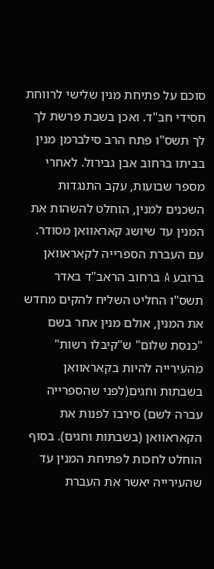סוכם על פתיחת מנין שלישי לרווחת חסידי חב"ד. ואכן בשבת פרשת לך לך תשס"ו פתח הרב סילברמן מנין בביתו ברחוב אבן גבירול. לאחרי מספר שבועות, עקב התנגדות השכנים למנין, הוחלט להשהות את המנין עד שיושג קאראוואן מסודר. עם העברת הספרייה לקאראוואן ברובע A ברחוב הראב"ד באדר תשס"ו החליט השליח להקים מחדש את המנין, אולם מנין אחר בשם "כנסת שלום" ש"קיבלו רשות" מהעירייה להיות בקאראוואן בשבתות וחגים(לפני שהספרייה עברה לשם) סירבו לפנות את הקאראוואן (בשבתות וחגים). בסוף הוחלט לחכות לפתיחת המנין עד שהעירייה יאשר את העברת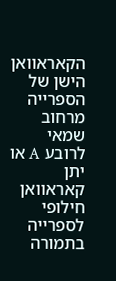הקאראוואן הישן של הספרייה מרחוב שמאי לרובע A או יתן קאראוואן חילופי לספרייה בתמורה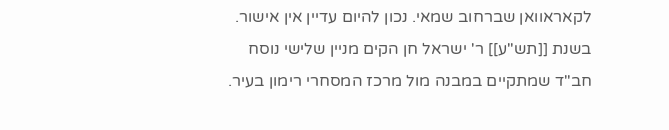לקאראוואן שברחוב שמאי. נכון להיום עדיין אין אישור.
בשנת [[תש"ע]] ר' ישראל חן הקים מניין שלישי נוסח חב"ד שמתקיים במבנה מול מרכז המסחרי רימון בעיר.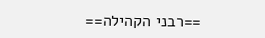==רבני הקהילה==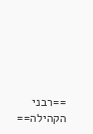==רבני הקהילה==